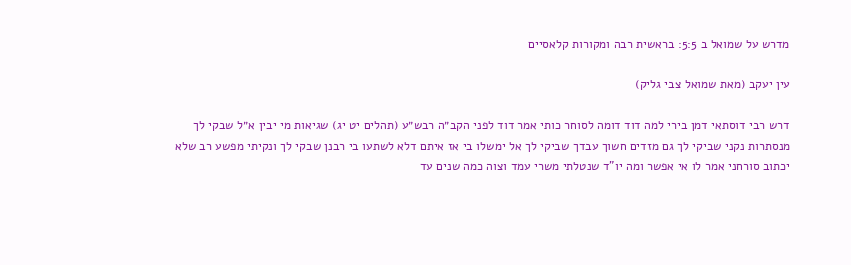מדרש על שמואל ב 5:5: בראשית רבה ומקורות קלאסיים

עין יעקב (מאת שמואל צבי גליק)

דרש רבי דוסתאי דמן בירי למה דוד דומה לסוחר כותי אמר דוד לפני הקב״ה רבש״ע (תהלים יט יג) שגיאות מי יבין א״ל שבקי לך מנסתרות נקני שביקי לך גם מזדים חשוך עבדך שביקי לך אל ימשלו בי אז איתם דלא לשתעו בי רבנן שבקי לך ונקיתי מפשע רב שלא יכתוב סורחני אמר לו אי אפשר ומה יו"ד שנטלתי משרי עמד וצוה כמה שנים עד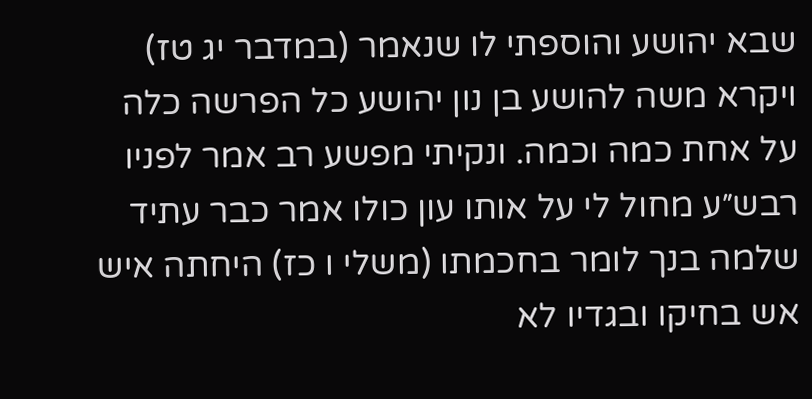שבא יהושע והוספתי לו שנאמר (במדבר יג טז) ויקרא משה להושע בן נון יהושע כל הפרשה כלה על אחת כמה וכמה. ונקיתי מפשע רב אמר לפניו רבש״ע מחול לי על אותו עון כולו אמר כבר עתיד שלמה בנך לומר בחכמתו (משלי ו כז) היחתה איש אש בחיקו ובגדיו לא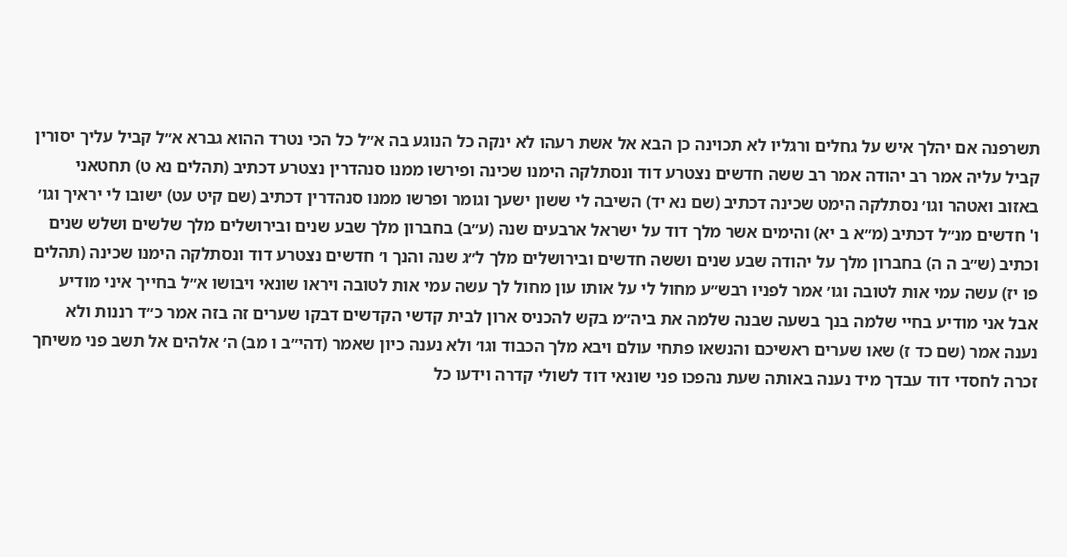תשרפנה אם יהלך איש על גחלים ורגליו לא תכוינה כן הבא אל אשת רעהו לא ינקה כל הנוגע בה א״ל כל הכי נטרד ההוא גברא א״ל קביל עליך יסורין קביל עליה אמר רב יהודה אמר רב ששה חדשים נצטרע דוד ונסתלקה הימנו שכינה ופירשו ממנו סנהדרין נצטרע דכתיב (תהלים נא ט) תחטאני באזוב ואטהר וגו׳ נסתלקה הימט שכינה דכתיב (שם נא יד) השיבה לי ששון ישעך וגומר ופרשו ממנו סנהדרין דכתיב (שם קיט עט) ישובו לי יראיך וגו׳ ו' חדשים מנ״ל דכתיב (מ״א ב יא) והימים אשר מלך דוד על ישראל ארבעים שנה (ע״ב) בחברון מלך שבע שנים ובירושלים מלך שלשים ושלש שנים וכתיב (ש״ב ה ה) בחברון מלך על יהודה שבע שנים וששה חדשים ובירושלים מלך ל״ג שנה והנך ו׳ חדשים נצטרע דוד ונסתלקה הימנו שכינה (תהלים פו יז) עשה עמי אות לטובה וגו׳ אמר לפניו רבש״ע מחול לי על אותו עון מחול לך עשה עמי אות לטובה ויראו שונאי ויבושו א״ל בחייך איני מודיע אבל אני מודיע בחיי שלמה בנך בשעה שבנה שלמה את ביה״מ בקש להכניס ארון לבית קדשי הקדשים דבקו שערים זה בזה אמר כ״ד רננות ולא נענה אמר (שם כד ז) שאו שערים ראשיכם והנשאו פתחי עולם ויבא מלך הכבוד וגו׳ ולא נענה כיון שאמר (דהי״ב ו מב) ה׳ אלהים אל תשב פני משיחך זכרה לחסדי דוד עבדך מיד נענה באותה שעת נהפכו פני שונאי דוד לשולי קדרה וידעו כל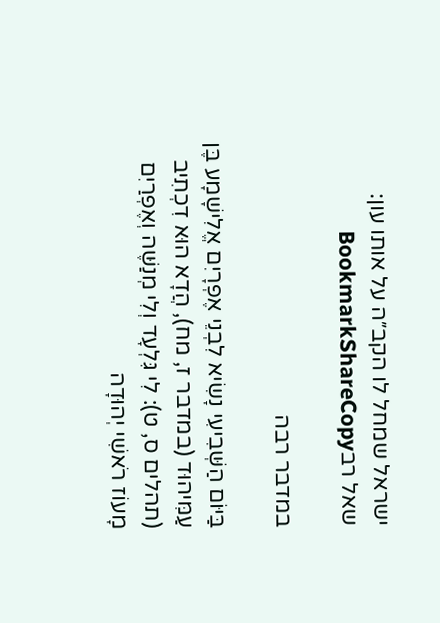ישראל שמחל לו הקב״ה על אותו עון:
שאל רבBookmarkShareCopy

במדבר רבה

בַּיּוֹם הַשְּׁבִיעִי נָשִׂיא לִבְנֵי אֶפְרָיִם אֱלִישָׁמָע בֶּן עַמִּיהוּד (במדבר ז, מח), הֲדָא הוּא דִכְתִיב (תהלים ס, ט): לִי גִּלְעָד וְלִי מְנַשֶּׁה וְאֶפְרַיִם מָעוֹז רֹאשִׁי יְהוּדָה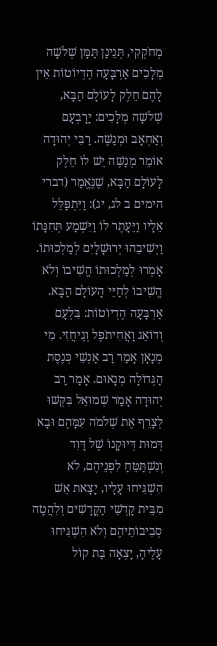מְחֹקְקִי, תְּנֵינַן תַּמָּן שְׁלשָׁה מְלָכִים אַרְבָּעָה הֶדְיוֹטוֹת אֵין לָהֶם חֵלֶק לָעוֹלָם הַבָּא, שְׁלשָׁה מְלָכִים: יָרָבְעָם וְאַחְאָב וּמְנַשֶּׁה. רַבִּי יְהוּדָה אוֹמֵר מְנַשֶּׁה יֵשׁ לוֹ חֵלֶק לָעוֹלָם הַבָּא, שֶׁנֶּאֱמַר (דברי הימים ב לג, יג): וַיִּתְפַּלֵּל אֵלָיו וַיֵּעָתֶר לוֹ וַיִּשְׁמַע תְּחִנָּתוֹ וַיְשִׁיבֵהוּ יְרוּשָׁלָיִם לְמַלְכוּתוֹ. אָמְרוּ לְמַלְכוּתוֹ הֱשִׁיבוֹ וְלֹא הֱשִׁיבוֹ לְחַיֵּי הָעוֹלָם הַבָּא. אַרְבָּעָה הֶדְיוֹטוֹת: בִּלְעָם וְדוֹאֵג וַאֲחִיתֹפֶל וְגֵיחֲזִי. מִי מְנָאָן אָמַר רַב אַנְשֵׁי כְּנֶסֶת הַגְּדוֹלָה מְנָאוּם. אָמַר רַב יְהוּדָה אָמַר שְׁמוּאֵל בִּקְּשׁוּ לְצָרֵף אֶת שְׁלֹמֹה עִמָּהֶם וּבָא דְּמוּת דְּיוּקָנוֹ שֶׁל דָּוִד וְנִשְׁתַּטֵּחַ לִפְנֵיהֶם, לֹא הִשְׁגִּיחוּ עָלָיו, יָצָאת אֵשׁ מִבֵּית קָדְשֵׁי הַקֳּדָשִׁים וְלִהֲטָה סְבִיבוֹתֵיהֶם וְלֹא הִשְׁגִּיחוּ עָלֶיהָ, יָצְאָה בַּת קוֹל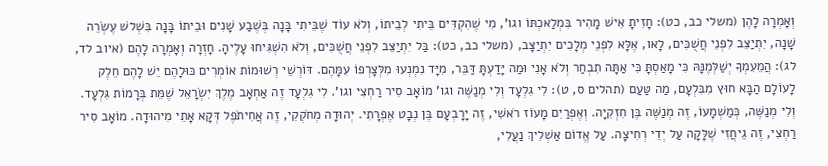וְאָמְרָה לָהֶן (משלי כב, כט): חָזִיתָ אִישׁ מָהִיר בִּמְלַאכְתּוֹ וגו', מִי שֶׁהִקְדִּים בֵּיתִי לְבֵיתוֹ, וְלֹא עוֹד שֶׁבֵּיתִי בָּנָה בְּשֶׁבַע שָׁנִים וּבֵיתוֹ בָּנָה בִּשְׁלשׁ עֶשְׂרֵה שָׁנָה, יִתְיַצֵּב לִפְנֵי חֲשֻׁכִּים, לָאו, אֶלָּא לִפְנֵי מְלָכִים יִתְיַצָּב, (משלי כב, כט): בַּל יִתְיַצֵּב לִפְנֵי חֲשֻׁכִּים, וְלֹא הִשְׁגִּיחוּ עָלֶיהָ. חָזְרָה וְאָמְרָה לָהֶם (איוב לד, לג): הֲמֵעִמְךָ יְשַׁלְּמֶנָּהּ כִּי מָאַסְתָּ כִּי אַתָּה תִבְחַר וְלֹא אָנִי וּמַה יָּדַעְתָּ דַּבֵּר, מִיָּד נִמְנְעוּ מִלְּצָרְפוֹ עִמָּהֶם. דּוֹרְשֵׁי רְשׁוּמוֹת אוֹמְרִים כּוּלָהֶם יֵשׁ לָהֶם חֵלֶק לָעוֹלָם הַבָּא חוּץ מִבִּלְעָם, מַה טַּעַם (תהלים ס, ט): לִי גִלְעָד וְלִי מְנַשֶּׁה וגו' מוֹאָב סִיר רַחְצִי וגו'. לִי גִלְעָד זֶה אַחְאָב מֶלֶךְ יִשְׂרָאֵל שֶׁמֵּת בְּרָמוֹת גִּלְעָד. וְלִי מְנַשֶּׁה, כְּמַשְׁמָעוֹ, זֶה מְנַשֶּׁה בֶּן חִזְקִיָה. וְאֶפְרַיִם מָעוֹז רֹאשִׁי, זֶה יָרָבְעָם בֶּן נְבָט אֶפְרָתִי. יְהוּדָה מְחֹקְקִי, זֶה אֲחִיתֹפֶל דְּקָא אָתֵי מִיהוּדָה. מוֹאָב סִיר רַחְצִי, זֶה גֵיחֲזִי שֶׁלָּקָה עַל יְדֵי רְחִיצָה. עַל אֱדוֹם אַשְׁלִיךְ נַעֲלִי,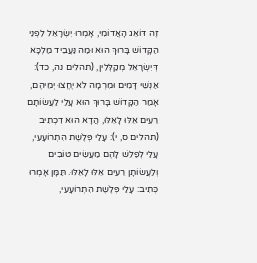זֶה דּוֹאֵג הָאֲדוֹמִי, אָמְרוּ יִשְׂרָאֵל לִפְנֵי הַקָּדוֹשׁ בָּרוּךְ הוּא וּמַה נַּעֲבֵיד מַלְכָּא דְּיִשְׂרָאֵל מְקַלְּלִין, (תהלים נה, כד): אַנְשֵׁי דָּמִים וּמִרְמָה לֹא יֶחֱצוּ יְמֵיהֶם, אָמַר הַקָּדוֹשׁ בָּרוּךְ הוּא עָלַי לַעֲשׂוֹתָם רֵעִים אֵלּוּ לָאֵלּוּ, הֲדָא הוּא דִכְתִיב (תהלים ס, י): עָלַי פְּלֶשֶׁת הִתְרוֹעָעִי, עָלַי לְפַלֵשׁ לָהֶם מַעֲשִׂים טוֹבִים וְלַעֲשׂוֹתָן רֵעִים אֵלּוּ לָאֵלּוּ. תַּמָּן אָמְרוּ כְּתִיב: עָלַי פְּלֶשֶׁת הִתְרוֹעָעִי,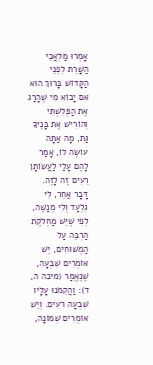אָמְרוּ מַלְאֲכֵי הַשָּׁרֵת לִפְנֵי הַקָּדוֹשׁ בָּרוּךְ הוּא אִם יָבוֹא מִי שֶׁהָרַג אֶת הַפְּלִשְׁתִּי וְהוֹרִישׁ אֶת בָּנֶיךָ גַּת, מָה אַתָּה עוֹשֶׂה לוֹ, אָמַר לָהֶם עָלַי לַעֲשׂוֹתָן רֵעִים זֶה לָזֶה. דָּבָר אַחֵר, לִי גִלְעָד וְלִי מְנַשֶּׁה, לְפִי שֶׁיֵּשׁ מַחְלֹקֶת הַרְבֵּה עַל הַמְשׁוּחִים, יֵשׁ אוֹמְרִים שִׁבְעָה, שֶׁנֶּאֱמַר (מיכה ה, ד): וַהֲקֵמֹנוּ עָלָיו שִׁבְעָה רֹעִים. וְיֵשׁ אוֹמְרִים שְׁמוֹנָה,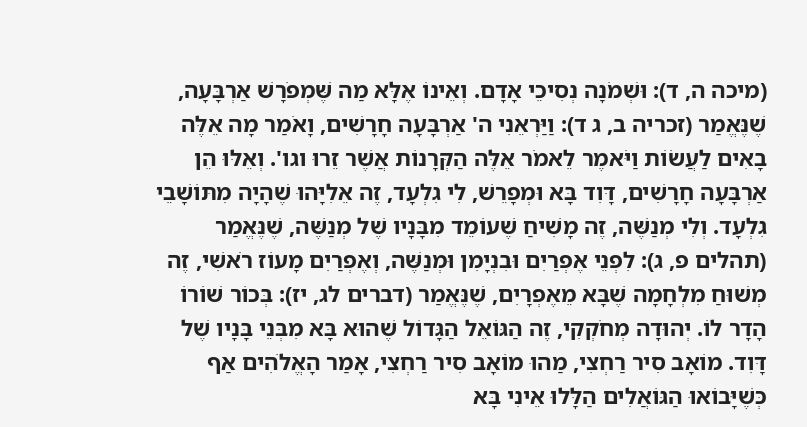(מיכה ה, ד): וּשְׁמֹנָה נְסִיכֵי אָדָם. וְאֵינוֹ אֶלָּא מַה שֶּׁמְפֹרָשׁ אַרְבָּעָה, שֶׁנֶּאֱמַר (זכריה ב, ג ד): וַיַּרְאֵנִי ה' אַרְבָּעָה חָרָשִׁים, וָאֹמַר מָה אֵלֶּה בָאִים לַעֲשׂוֹת וַיֹּאמֶר לֵאמֹר אֵלֶּה הַקְּרָנוֹת אֲשֶׁר זֵרוּ וגו'. וְאֵלּוּ הֵן אַרְבָּעָה חָרָשִׁים, דָּוִד בָּא וּמְפָרֵשׁ, לִי גִלְעָד, זֶה אֵלִיָּהוּ שֶׁהָיָה מִתּוֹשָׁבֵי גִלְעָד. וְלִי מְנַשֶּׁה, זֶה מָשִׁיחַ שֶׁעוֹמֵד מִבָּנָיו שֶׁל מְנַשֶּׁה, שֶׁנֶּאֱמַר (תהלים פ, ג): לִפְנֵי אֶפְרַיִם וּבִנְיָמִן וּמְנַשֶּׁה, וְאֶפְרַיִם מָעוֹז רֹאשִׁי, זֶה מְשׁוּחַ מִלְחָמָה שֶׁבָּא מֵאֶפְרָיִם, שֶׁנֶּאֱמַר (דברים לג, יז): בְּכוֹר שׁוֹרוֹ הָדָר לוֹ. יְהוּדָה מְחֹקְקִי, זֶה הַגּוֹאֵל הַגָּדוֹל שֶׁהוּא בָּא מִבְּנֵי בָּנָיו שֶׁל דָּוִד. מוֹאָב סִיר רַחְצִי, מַהוּ מוֹאָב סִיר רַחְצִי, אָמַר הָאֱלֹהִים אַף כְּשֶׁיָּבוֹאוּ הַגּוֹאֲלִים הַלָּלוּ אֵינִי בָּא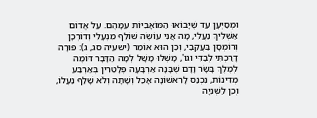וּמְסַיְּעָן עַד שֶׁיָּבוֹאוּ הַמּוֹאָבִיּוֹת עִמָּהֶם. עַל אֱדוֹם אַשְׁלִיךְ נַעֲלִי, מָה אֲנִי עוֹשֶׂה שׁוֹלֵף מִנְעָלִי וְדוֹרְכָן וְרוֹמְסָן בַּעֲקֵבַי, וְכֵן הוּא אוֹמֵר (ישעיה סג, ג): פּוּרָה דָרַכְתִּי לְבַדִּי וגו', מָשְׁלוּ מָשָׁל לְמָה הַדָּבָר דּוֹמֶה לְמֶלֶךְ בָּשָׂר וָדָם שֶׁבָּנָה אַרְבָּעָה פְּלָטֵרִין בְּאַרְבַּע מְדִינוֹת, נִכְנַס לָרִאשׁוֹנָה אָכַל וְשָׁתָה וְלֹא שָׁלַף נַעֲלוֹ, וְכֵן לַשְּׁנִיָה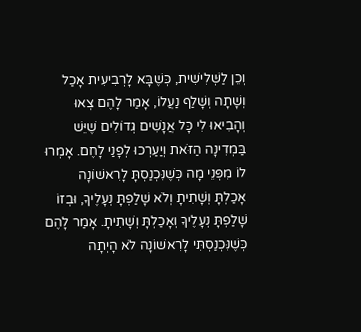וְכֵן לַשְּׁלִישִׁית, כְּשֶׁבָּא לָרְבִיעִית אָכַל וְשָׁתָה וְשָׁלַף נַעֲלוֹ, אָמַר לָהֶם צְאוּ וְהָבִיאוּ לִי כָּל אֲנָשִׁים גְּדוֹלִים שֶׁיֵּשׁ בַּמְדִינָה הַזֹּאת וְיַעַרְכוּ לְפָנַי לָחֶם. אָמְרוּ לוֹ מִפְּנֵי מָה כְּשֶׁנִּכְנַסְתָּ לָרִאשׁוֹנָה אָכַלְתָּ וְשָׁתִיתָ וְלֹא שָׁלַפְתָּ נְעָלֶיךָ, וּבְזוֹ שָׁלַפְתָּ נְעָלֶיךָ וְאָכַלְתָּ וְשָׁתִיתָ. אָמַר לָהֶם כְּשֶׁנִּכְנַסְתִּי לָרִאשׁוֹנָה לֹא הָיְתָה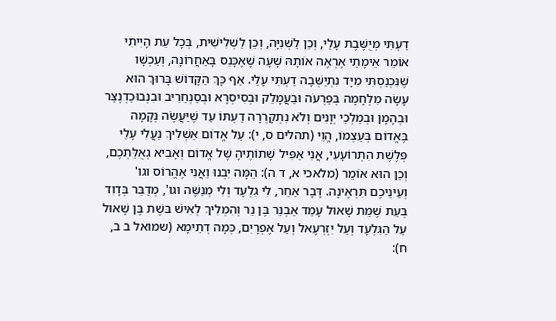דַעְתִּי מְיֻשֶּׁבֶת עָלַי, וְכֵן לַשְּׁנִיָּה, וְכֵן לַשְׁלִישִׁית, בְּכָל עֵת הָיִיתִי אוֹמֵר אֵימָתַי אֶרְאֶה אוֹתָהּ שָׁעָה שֶׁאֶכָּנֵס בָּאַחֲרוֹנָה, וְעַכְשָׁו שֶׁנִּכְנַסְתִּי מִיָּד נִתְיַשְּׁבָה דַעְתִּי עָלַי. אַף כָּךְ הַקָּדוֹשׁ בָּרוּךְ הוּא עָשָׂה מִלְחָמָה בְּפַרְעֹה וּבַעֲמָלֵק וּבְסִיסְרָא וּבְסַנְחֵרִיב וּבִנְבוּכַדְנֶצַּר וּבְהָמָן וּבְמַלְכֵי יְוָנִים וְלֹא נִתְקָרְרָה דַעְתּוֹ עַד שֶׁיַּעֲשֶׂה נְקָמָה בֶּאֱדוֹם בְּעַצְמוֹ, הֱוֵי (תהלים ס, י): עַל אֱדוֹם אַשְׁלִיךְ נַעֲלִי עָלַי פְּלֶשֶׁת הִתְרוֹעָעִי, אֲנִי אַפִּיל שָׁתוֹתֶיהָ שֶׁל אֱדוֹם וְאָבִיא גְאֻלַּתְכֶם, וְכֵן הוּא אוֹמֵר (מלאכי א, ד ה): הֵמָּה יִבְנוּ וַאֲנִי אֶהֱרוֹס וגו' וְעֵינֵיכֶם תִּרְאֶינָה. דָּבָר אַחֵר, לִי גִלְעָד וְלִי מְנַשֶּׁה וגו', מְדַבֵּר בְּדָוִד בְּעֵת שֶׁמֵּת שָׁאוּל עָמַד אַבְנֵר בֶּן נֵר וְהִמְלִיךְ לְאִישׁ בּשֶׁת בֶּן שָׁאוּל עַל הַגִּלְעָד וְעַל יִזְרְעֶאל וְעַל אֶפְרָיִם, כְּמָה דְתֵימָא (שמואל ב ב, ח):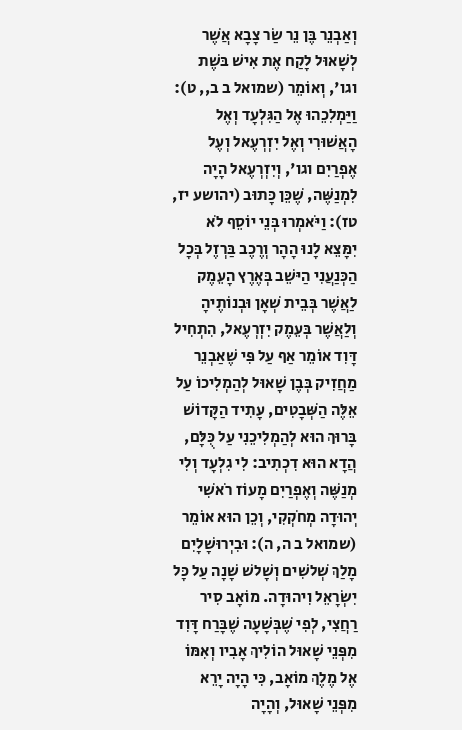וְאַבְנֵר בֶּן נֵר שַׂר צָבָא אֲשֶׁר לְשָׁאוּל לָקַח אֶת אִישׁ בּשֶׁת וגו', וְאוֹמֵר (שמואל ב ב,, ט): וַיַּמְלִכֵהוּ אֶל הַגִּלְעָד וְאֶל הָאֲשׁוּרִי וְאֶל יִזְרְעֶאל וְעֶל אֶפְרַיִם וגו', וְיִזְרְעֶאל הָיָה לִמְנַשֶּׁה, שֶׁכֵּן כָּתוּב (יהושע יז, טז): וַיֹּאמְרוּ בְּנֵי יוֹסֵף לֹא יִמָּצֵא לָנוּ הָהָר וְרֶכֶב בַּרְזֶל בְּכָל הַכְּנַעֲנִי הַיּשֵׁב בְּאֶרֶץ הָעֵמֶק לַאֲשֶׁר בְּבֵית שְׁאָן וּבְנוֹתֶיהָ וְלַאֲשֶׁר בְּעֵמֶק יִזְרְעֶאל, הִתְחִיל דָּוִד אוֹמֵר אַף עַל פִּי שֶׁאַבְנֵר מַחֲזִיק בְּבֶן שָׁאוּל לְהַמְלִיכוֹ עַל אֵלֶּה הַשְּׁבָטִים, עָתִיד הַקָּדוֹשׁ בָּרוּךְ הוּא לְהַמְלִיכֵנִי עַל כֻּלָּם, הֲדָא הוּא דִכְתִיב: לִי גִלְעָד וְלִי מְנַשֶּׁה וְאֶפְרַיִם מָעוֹז רֹאשִׁי יְהוּדָה מְחֹקְקִי, וְכֵן הוּא אוֹמֵר (שמואל ב ה, ה): וּבִיְרוּשָׁלָיִם מָלַךְ שְׁלשִׁים וְשָׁלשׁ שָׁנָה עַל כָּל יִשְׂרָאֵל וִיהוּדָה. מוֹאָב סִיר רַחֲצִי, לְפִי שֶׁבְּשָׁעָה שֶׁבָּרַח דָּוִד מִפְּנֵי שָׁאוּל הוֹלִיךְ אָבִיו וְאִמּוֹ אֶל מֶלֶךְ מוֹאָב, כִּי הָיָה יָרֵא מִפְּנֵי שָׁאוּל, וְהָיָה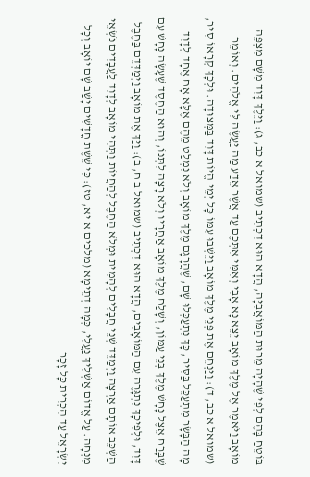בּוֹטֵחַ בָּהֶם לְפִי שֶׁהָיָה מֵרוּת הַמּוֹאֲבִיָּה, הֲדָא הוּא דִכְתִיב (שמואל א כב, ג): וַיֵּלֶךְ דָּוִד מִשָּׁם מִצְפֵּה מוֹאָב וַיֹּאמֶר אֶל מֶלֶךְ מוֹאָב יֵצֵא נָא אָבִי וְאִמִּי אִתְּכֶם עַד אֲשֶׁר אֵדַע מַה יַּעֲשֶׂה לִּי אֱלֹהִים. וְאוֹמֵר (שמואל א כב, ד): וַיַּנְחֵם אֶת פְּנֵי מֶלֶךְ מוֹאָב וַיֵּשְׁבוּ עִמּוֹ כָּל יְמֵי הֱיוֹת דָּוִד בַּמְּצוּדָה. וּלְכָךְ קְרָאוֹ סִיר, מָה הַבָּשָׂר מִתְעַכֵּל בַּסִּיר, כָּךְ נִתְעַכְּלוּ שָׁם, שֶׁהֲרָגָם מֶלֶךְ מוֹאָב וְלֹא נִמְלַט מֵהֶם אֶלָּא אָח אֶחָד לְדָוִד שֶׁבָּרַח אֵצֶל נָחָשׁ מֶלֶךְ בְּנֵי עַמּוֹן, וְשָׁלַח מֶלֶךְ מוֹאָב אַחֲרָיו וְלֹא רָצָה לִתְּנוֹ, וְהוּא הַחֶסֶד שֶׁעָשָׂה נָחָשׁ עִם דָּוִד, וּלְפִיכָךְ נִתְגָּרֶה עִם הַמּוֹאָבִים, הֲדָא הוּא דִכְתִיב (שמואל ב ח, ב): וַיַּךְ אֶת מוֹאָב וַיְמַדְּדֵם בַּחֶבֶל הַשְׁכֵּב אוֹתָם אַרְצָה וַיְמַדֵּד שְׁנֵי חֲבָלִים לְהָמִית וּמְלֹא הַחֶבֶל לְהַחֲיוֹת וַתְּהִי מוֹאָב לְדָוִד לַעֲבָדִים נֹשְׂאֵי מִנְחָה. עַל אֱדוֹם אַשְׁלִיךְ נַעֲלִי, כְּמָה דְתֵימָא (מלכים א יא, טז): כִּי שֵׁשֶׁת חֳדָשִׁים יָשַׁב שָׁם יוֹאָב וְכָל יִשְׂרָאֵל עַד הִכְרִית כָּל זָכָר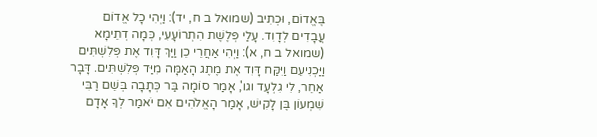בֶּאֱדוֹם, וּכְתִיב (שמואל ב ח, יד): וַיְהִי כָל אֱדוֹם עֲבָדִים לְדָוִד. עָלַי פְּלֶשֶׁת הִתְרוֹעָעִי, כְּמָה דְתֵימָא (שמואל ב ח, א): וַיְהִי אַחֲרֵי כֵן וַיַּךְ דָּוִד אֶת פְּלִשְׁתִּים וַיַּכְנִיעֵם וַיִּקַּח דָּוִד אֶת מֶתֶג הָאַמָּה מִיַּד פְּלִשְׁתִּים. דָּבָר אַחֵר, לִי גִלְעָד וגו', אָמַר סוֹמָה בַּר כְּתָבָה בְּשֵׁם רַבִּי שִׁמְעוֹן בֶּן לָקִישׁ, אָמַר הָאֱלֹהִים אִם יֹאמַר לְךָ אָדָם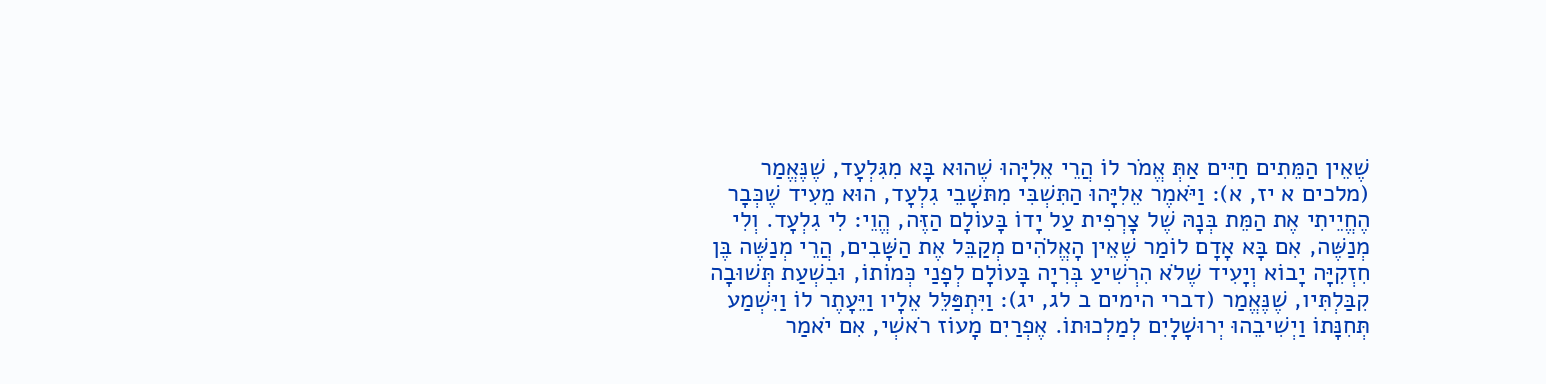שֶׁאֵין הַמֵּתִים חַיִּים אַתְּ אֱמֹר לוֹ הֲרֵי אֵלִיָּהוּ שֶׁהוּא בָּא מִגִּלְעָד, שֶׁנֶּאֱמַר (מלכים א יז, א): וַיֹּאמֶר אֵלִיָּהוּ הַתִּשְׁבִּי מִתּשָׁבֵי גִלְעָד, הוּא מֵעִיד שֶׁכְּבָר הֶחֱיֵיתִי אֶת הַמֵּת בְּנָהּ שֶׁל צָרְפִית עַל יָדוֹ בָּעוֹלָם הַזֶּה, הֱוֵי: לִי גִלְעָד. וְלִי מְנַשֶּׁה, אִם בָּא אָדָם לוֹמַר שֶׁאֵין הָאֱלֹהִים מְקַבֵּל אֶת הַשָּׁבִים, הֲרֵי מְנַשֶּׁה בֶּן חִזְקִיָּה יָבוֹא וְיָעִיד שֶׁלֹא הִרְשִׁיעַ בְּרִיָה בָּעוֹלָם לְפָנַי כְּמוֹתוֹ, וּבִשְׁעַת תְּשׁוּבָה קִבַּלְתִּיו, שֶׁנֶּאֱמַר (דברי הימים ב לג, יג): וַיִּתְפַּלֵּל אֵלָיו וַיֵּעָתֶר לוֹ וַיִּשְׁמַע תְּחִנָּתוֹ וַיְשִׁיבֵהוּ יְרוּשָׁלָיִם לְמַלְכוּתוֹ. אֶפְרַיִם מָעוֹז רֹאשְׁי, אִם יֹאמַר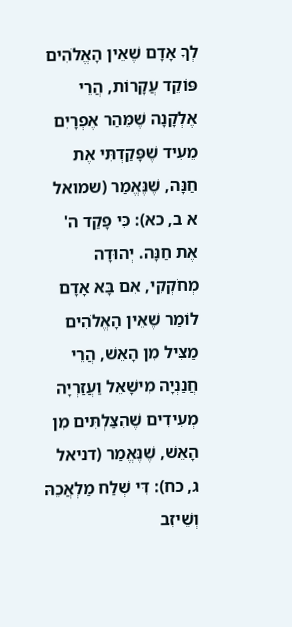לְךָ אָדָם שֶׁאֵין הָאֱלֹהִים פּוֹקֵד עֲקָרוֹת, הֲרֵי אֶלְקָנָה שֶׁמֵּהַר אֶפְרָיִם מֵעִיד שֶׁפָּקַדְתִּי אֶת חַנָּה, שֶׁנֶּאֱמַר (שמואל א ב, כא): כִּי פָקַד ה' אֶת חַנָּה. יְהוּדָה מְחֹקְקִי, אִם בָּא אָדָם לוֹמַר שֶׁאֵין הָאֱלֹהִים מַצִּיל מִן הָאֵשׁ, הֲרֵי חֲנַנְיָה מִישָׁאֵל וַעֲזַרְיָה מְעִידִים שֶׁהִצַּלְתִּים מִן הָאֵשׁ, שֶׁנֶּאֱמַר (דניאל ג, כח): דִּי שְׁלַח מַלְאֲכֵהּ וְשֵׁיזִב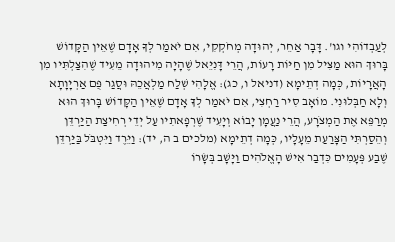לְעַבְדוֹהִי וגו'. דָּבָר אַחֵר, יְהוּדָה מְחֹקְקִי, אִם יֹאמַר לְךָ אָדָם שֶׁאֵין הַקָּדוֹשׁ בָּרוּךְ הוּא מַצִּיל מִן חַיּוֹת רָעוֹת, הֲרֵי דָּנִיֵּאל שֶׁהָיָה מִיהוּדָה מֵעִיד שֶׁהִצַּלְתִּיו מִן הָאֲרָיוֹת, כְּמָה דְתֵימָא (דניאל ו, כג): אֱלָהִי שְׁלַח מַלְאֲכֵהּ וּסֲגַר פֻּם אַרְיָוָתָא וְלָא חַבְּלוּנִי. מוֹאָב סִיר רַחְצִי, אִם יֹאמַר לְךָ אָדָם שֶׁאֵין הַקָּדוֹשׁ בָּרוּךְ הוּא מְרַפֵּא אֶת הַמְצֹרָע, הֲרֵי נַעֲמָן יָבוֹא וְיָעִיד שֶׁרְפָאתִיו עַל יְדֵי רְחִיצַת הַיַּרְדֵּן וְהֵסַרְתִּי הַצָּרַעַת מֵעָלָיו, כְּמָה דְתֵימָא (מלכים ב ה, יד): וַיֵּרֶד וַיִּטְבֹּל בַּיַּרְדֵּן שֶׁבַע פְּעָמִים כִּדְבַר אִישׁ הָאֱלֹהִים וַיָּשָׁב בְּשָׂרוֹ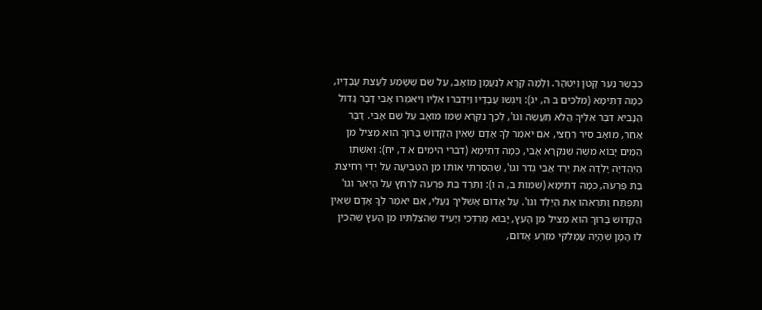כִּבְשַׂר נַעַר קָטֹן וַיִּטְהָר. וְלָמָּה קָרָא לְנַעֲמָן מוֹאָב, עַל שֵׁם שֶׁשָּׁמַע לַעֲצַת עֲבָדָיו, כְּמָה דְתֵימָא (מלכים ב ה, יג): וַיִּגְשׁוּ עֲבָדָיו וַיְדַבְּרוּ אֵלָיו וַיֹּאמְרוּ אָבִי דָּבָר גָּדוֹל הַנָּבִיא דִּבֶּר אֵלֶיךָ הֲלֹא תַעֲשֶׂה וגו', לְכָךְ נִקְרָא שְׁמוֹ מוֹאָב עַל שֵׁם אָבִי. דָּבָר אַחֵר, מוֹאָב סִיר רַחֲצִי, אִם יֹאמַר לְךָ אָדָם שֶׁאֵין הַקָּדוֹשׁ בָּרוּךְ הוּא מַצִּיל מִן הַמַּיִם יָבוֹא משֶׁה שֶׁנִּקְרָא אָבִי, כְּמָה דְתֵימָא (דברי הימים א ד, יח): וְאִשְׁתּוֹ הַיְּהֻדִיָה יָלְדָה אֶת יֶרֶד אֲבִי גְדֹר וגו', שֶׁהֵסַרְתִּי אוֹתוֹ מִן הַטְּבִיעָה עַל יְדֵי רְחִיצַת בַּת פַּרְעֹה, כְּמָה דְתֵימָא (שמות ב, ה ו): וַתֵּרֶד בַּת פַּרְעֹה לִרְחֹץ עַל הַיְאֹר וגו' וַתִּפְתַּח וַתִּרְאֵהוּ אֶת הַיֶּלֶד וגו'. עַל אֱדוֹם אַשְׁלִיךְ נַעֲלִי, אִם יֹאמַר לְךָ אָדָם שֶׁאֵין הַקָּדוֹשׁ בָּרוּךְ הוּא מַצִּיל מִן הָעֵץ, יָבוֹא מָרְדְּכַי וְיָעִיד שֶׁהִצַּלְתִּיו מִן הָעֵץ שֶׁהֵכִין לוֹ הָמָן שֶׁהָיָה עֲמָלֵקִי מִזֶּרַע אֱדוֹם,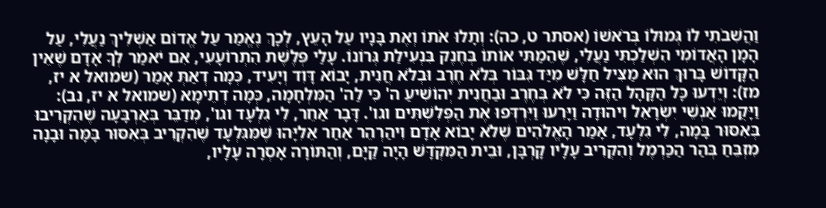וַהֲשִׁבֹתִי לוֹ גְּמוּלוֹ בְּרֹאשׁוֹ (אסתר ט, כה): וְתָלוּ אֹתוֹ וְאֶת בָּנָיו עַל הָעֵץ, לְכָךְ נֶאֱמַר עַל אֱדוֹם אַשְׁלִיךְ נַעֲלִי, עַל הָמָן הָאֲדוֹמִי הִשְׁלַכְתִּי נַעֲלִי, שֶׁהֵמַתִּי אוֹתוֹ בְּחֶנֶק בִּנְעִילַת גְּרוֹנוֹ. עָלַי פְּלֶשֶׁת הִתְרוֹעָעִי, אִם יֹאמַר לְךָ אָדָם שֶׁאֵין הַקָּדוֹשׁ בָּרוּךְ הוּא מַצִּיל חַלָּשׁ מִיַּד גִּבּוֹר בְּלֹא חֶרֶב וּבְלֹא חֲנִית, יָבוֹא דָּוִד וְיָעִיד, כְּמָה דְאַתְּ אָמַר (שמואל א יז, מז): וְיֵדְעוּ כָּל הַקָּהָל הַזֶּה כִּי לֹא בְּחֶרֶב וּבַחֲנִית יְהוֹשִׁיעַ ה' כִּי לַה' הַמִּלְחָמָה, כְּמָה דְתֵימָא (שמואל א יז, נב): וַיָּקֻמוּ אַנְשֵׁי יִשְׂרָאֵל וִיהוּדָה וַיָּרִעוּ וַיִּרְדְּפוּ אֶת הַפְּלִשְׁתִּים וגו'. דָּבָר אַחֵר, לִי גִלְעָד וגו', מְדַבֵּר בְּאַרְבָּעָה שֶׁהִקְרִיבוּ בְּאִסּוּר בָּמָה, לִי גִלְעָד, אָמַר הָאֱלֹהִים שֶׁלֹא יָבוֹא אָדָם וִיהַרְהֵר אַחַר אֵלִיָּהוּ שֶׁמִּגִּלְעָד שֶׁהִקְרִיב בְּאִסּוּר בָּמָּה וּבָנָה מִזְבֵּחַ בְּהַר הַכַּרְמֶל וְהִקְרִיב עָלָיו קָרְבָּן, וּבֵית הַמִּקְדָּשׁ הָיָה קַיָּם, וְהַתּוֹרָה אָסְרָה עָלָיו,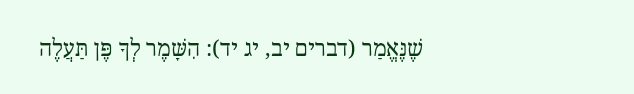שֶׁנֶּאֱמַר (דברים יב, יג יד): הִשָּׁמֶר לְךָ פֶּן תַּעֲלֶה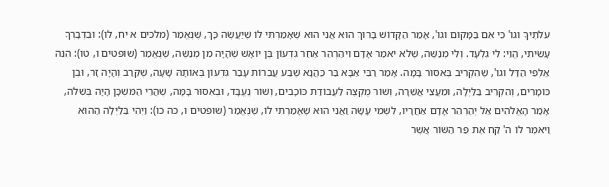עֹלֹתֶיךָ וגו' כִּי אִם בַּמָּקוֹם וגו', אָמַר הַקָּדוֹשׁ בָּרוּךְ הוּא אֲנִי הוּא שֶׁאָמַרְתִּי לוֹ שֶׁיַּעֲשֶׂה כָּךְ, שֶׁנֶּאֱמַר (מלכים א יח, לו): וּבִדְבָרְךָ עָשִׂיתִי, הֱוֵי: לִי גִלְעָד. וְלִי מְנַשֶּׁה, שֶׁלֹא יֹאמַר אָדָם וִיהַרְהֵר אַחַר גִּדְעוֹן בֶּן יוֹאָשׁ שֶׁהָיָה מִן מְנַשֶּׁה, שֶׁנֶּאֱמַר (שופטים ו, טו): הִנֵּה אַלְפִּי הַדַּל וגו', שֶׁהִקְרִיב בְּאִסּוּר בָּמָּה. אָמַר רַבִּי אַבָּא בַּר כַּהֲנָא שֶׁבַע עֲבֵרוֹת עָבַר גִּדְעוֹן בְּאוֹתָהּ שָׁעָה, שֶׁקֵּרַב וְהָיָה זָר, וּבֶן כּוֹמָרִים, וְהִקְרִיב בַּלַּיְלָה, וּמֵעֲצֵי אֲשֵׁרָה, וְשׁוֹר מֻקְצֶה לַעֲבוֹדַת כּוֹכָבִים, וְשׁוֹר נֶעֱבָד, וּבְאִסּוּר בָּמָּה, שֶׁהֲרֵי הַמִּשְׁכָּן הָיָה בְּשִׁלֹה, אָמַר הָאֱלֹהִים אַל יְהַרְהֵר אָדָם אַחֲרָיו, לִשְׁמִי עָשָׂה וַאֲנִי הוּא שֶׁאָמַרְתִּי לוֹ, שֶׁנֶּאֱמַר (שופטים ו, כה כו): וַיְהִי בַּלַּיְלָה הַהוּא וַיֹּאמֶר לוֹ ה' קַח אֶת פַּר הַשּׁוֹר אֲשֶׁר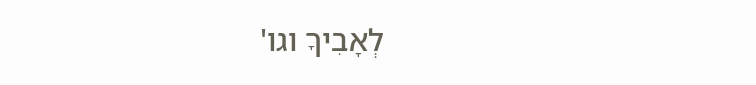לְאָבִיךָ וגו'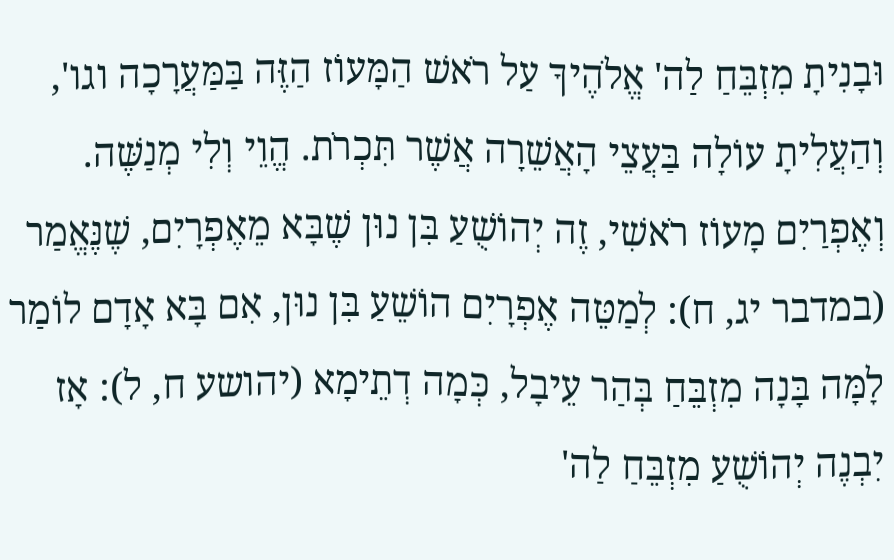וּבָנִיתָ מִזְבֵּחַ לַה' אֱלֹהֶיךָ עַל רֹאשׁ הַמָּעוֹז הַזֶּה בַּמַּעֲרָכָה וגו', וְהַעֲלִיתָ עוֹלָה בַּעֲצֵי הָאֲשֵׁרָה אֲשֶׁר תִּכְרֹת. הֱוֵי וְלִי מְנַשֶּׁה. וְאֶפְרַיִם מָעוֹז רֹאשִׁי, זֶה יְהוֹשֻׁעַ בִּן נוּן שֶׁבָּא מֵאֶפְרָיִם, שֶׁנֶּאֱמַר (במדבר יג, ח): לְמַטֵּה אֶפְרָיִם הוֹשֵׁעַ בִּן נוּן, אִם בָּא אָדָם לוֹמַר לָמָּה בָּנָה מִזְבֵּחַ בְּהַר עֵיבָל, כְּמָה דְתֵימָא (יהושע ח, ל): אָז יִבְנֶה יְהוֹשֻׁעַ מִזְבֵּחַ לַה'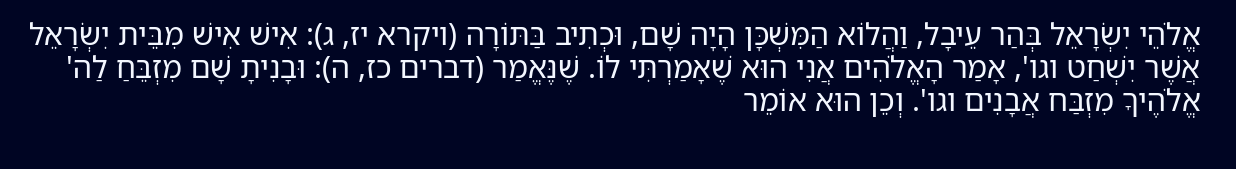אֱלֹהֵי יִשְׂרָאֵל בְּהַר עֵיבָל, וַהֲלוֹא הַמִּשְׁכָּן הָיָה שָׁם, וּכְתִיב בַּתּוֹרָה (ויקרא יז, ג): אִישׁ אִישׁ מִבֵּית יִשְׂרָאֵל אֲשֶׁר יִשְׁחַט וגו', אָמַר הָאֱלֹהִים אֲנִי הוּא שֶׁאָמַרְתִּי לוֹ. שֶׁנֶּאֱמַר (דברים כז, ה): וּבָנִיתָ שָׁם מִזְבֵּחַ לַה' אֱלֹהֶיךָ מִזְבַּח אֲבָנִים וגו'. וְכֵן הוּא אוֹמֵר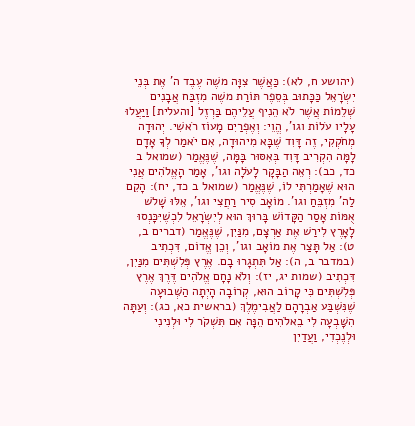(יהושע ח, לא): כַּאֲשֶׁר צִוָּה משֶׁה עֶבֶד ה' אֶת בְּנֵי יִשְׂרָאֵל כַּכָּתוּב בְּסֵפֶר תּוֹרַת משֶׁה מִזְבַּח אֲבָנִים שְׁלֵמוֹת אֲשֶׁר לֹא הֵנִיף עֲלֵיהֶם בַּרְזֶל [והעלית] וַיַּעֲלוּ עָלָיו עֹלוֹת וגו', הֱוֵי: וְאֶפְרַיִם מָעוֹז רֹאשִׁי. יְהוּדָה מְחֹקְקִי, זֶה דָּוִד שֶׁבָּא מִיהוּדָה, אִם יֹאמַר לְךָ אָדָם לָמָּה הִקְרִיב דָּוִד בְּאִסּוּר בָּמָּה, שֶׁנֶּאֱמַר (שמואל ב כד, כב): רְאֵה הַבָּקָר לָעֹלָה וגו', אָמַר הָאֱלֹהִים אֲנִי הוּא שֶׁאָמַרְתִּי לוֹ, שֶׁנֶּאֱמַר (שמואל ב כד, יח): הָקֵם לַה' מִזְבֵּחַ וגו'. מוֹאָב סִיר רַחֲצִי וגו', אֵלּוּ שָׁלשׁ אֻמּוֹת אָסַר הַקָּדוֹשׁ בָּרוּךְ הוּא לְיִשְׂרָאֵל לִכְשֶׁיִּכָּנְסוּ לָאָרֶץ לִירַשׁ אֶת אַרְצָם, מִנַּיִן, שֶׁנֶּאֱמַר (דברים ב, ט): אַל תָּצַר אֶת מוֹאָב וגו', וְכֵן אֱדוֹם, דִּכְתִיב (במדבר ב, ה): אַל תִּתְגָרוּ בָם. אֶרֶץ פְּלִשְׁתִּים מִנַּיִן, דִּכְתִיב (שמות יג, יז): וְלֹא נָחָם אֱלֹהִים דֶּרֶךְ אֶרֶץ פְּלִשְׁתִּים כִּי קָרוֹב הוּא, קְרוֹבָה הָיְתָה הַשְּׁבוּעָה שֶׁנִּשְׁבַּע אַבְרָהָם לַאֲבִימֶלֶךְ (בראשית כא, כג): וְעַתָּה הִשָּׁבְעָה לִי בֵאלֹהִים הֵנָּה אִם תִּשְׁקֹר לִי וּלְנִינִי וּלְנֶכְדִי, וַעֲדַיִן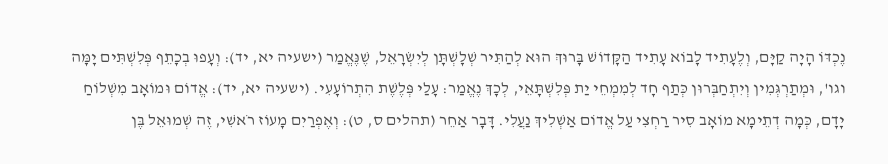נֶכְדּוֹ הָיָה קַיָּם, וְלֶעָתִיד לָבוֹא עָתִיד הַקָּדוֹשׁ בָּרוּךְ הוּא לְהַתִּיר שְׁלָשְׁתָּן לְיִשְׂרָאֵל, שֶׁנֶּאֱמַר (ישעיה יא, יד): וְעָפוּ בְכָתֵף פְּלִשְׁתִּים יָמָּה וגו', וּמְתַרְגְּמִין וְיִתְחַבְּרוּן כְּתַף חָד לְמִמְחֵי יַת פְּלִשְׁתָּאֵי, לְכָךְ נֶאֱמַר: עָלַי פְּלֶשֶׁת הִתְרוֹעָעִי. (ישעיה יא, יד): אֱדוֹם וּמוֹאָב מִשְׁלוֹחַ יָדָם, כְּמָה דְתֵימָא מוֹאָב סִיר רַחְצִי עַל אֱדוֹם אַשְׁלִיךְ נַעֲלִי. דָּבָר אַחֵר (תהלים ס, ט): וְאֶפְרַיִם מָעוֹז רֹאשִׁי, זֶה שְׁמוּאֵל בֶּן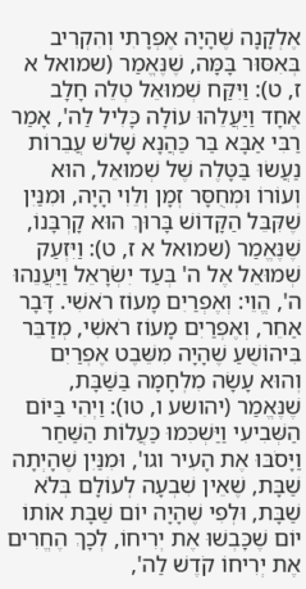אֶלְקָנָה שֶׁהָיָה אֶפְרָתִי וְהִקְרִיב בְּאִסּוּר בָּמָּה, שֶׁנֶּאֱמַר (שמואל א ז, ט): וַיִּקַּח שְׁמוּאֵל טְלֵה חָלָב אֶחָד וַיַּעֲלֵהוּ עוֹלָה כָּלִיל לַה', אָמַר רַבִּי אַבָּא בַּר כַּהֲנָא שָׁלשׁ עֲבֵרוֹת נַעֲשׂוּ בַּטָּלֶה שֶׁל שְׁמוּאֵל, הוּא וְעוֹרוֹ וּמְחֻסָּר זְמָן וְלֵוִי הָיָה, וּמִנַּיִן שֶׁקִּבֵּל הַקָּדוֹשׁ בָּרוּךְ הוּא קָרְבָּנוֹ, שֶׁנֶּאֱמַר (שמואל א ז, ט): וַיִּזְעַק שְׁמוּאֵל אֶל ה' בְּעַד יִשְׂרָאֵל וַיַּעֲנֵהוּ ה', הֱוֵי: וְאֶפְרַיִם מָעוֹז רֹאשִׁי. דָּבָר אַחֵר, וְאֶפְרַיִם מָעוֹז רֹאשִׁי, מְדַבֵּר בִּיהוֹשֻׁעַ שֶׁהָיָה מִשֵּׁבֶט אֶפְרַיִם וְהוּא עָשָׂה מִלְחָמָה בַּשַּׁבָּת, שֶׁנֶּאֱמַר (יהושע ו, טו): וַיְהִי בַּיּוֹם הַשְּׁבִיעִי וַיַּשְׁכִּמוּ כַּעֲלוֹת הַשַּׁחַר וַיָּסֹבּוּ אֶת הָעִיר וגו', וּמִנַּיִן שֶׁהָיְתָה שַׁבָּת, שֶׁאֵין שִׁבְעָה לְעוֹלָם בְּלֹא שַׁבָּת, וּלְפִי שֶׁהָיָה יוֹם שַׁבָּת אוֹתוֹ יוֹם שֶׁכָּבְשׁוּ אֶת יְרִיחוֹ, לְכָךְ הֶחֱרִים אֶת יְרִיחוֹ קֹדֶשׁ לַה',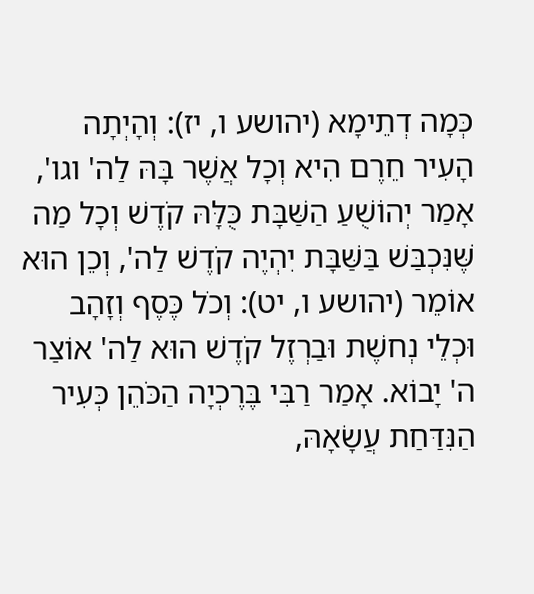כְּמָה דְתֵימָא (יהושע ו, יז): וְהָיְתָה הָעִיר חֵרֶם הִיא וְכָל אֲשֶׁר בָּהּ לַה' וגו', אָמַר יְהוֹשֻׁעַ הַשַּׁבָּת כֻּלָּהּ קֹדֶשׁ וְכָל מַה שֶּׁנִּכְבַּשׁ בַּשַּׁבָּת יִהְיֶה קֹדֶשׁ לַה', וְכֵן הוּא אוֹמֵר (יהושע ו, יט): וְכֹל כֶּסֶף וְזָהָב וּכְלֵי נְחשֶׁת וּבַרְזֶל קֹדֶשׁ הוּא לַה' אוֹצַר ה' יָבוֹא. אָמַר רַבִּי בֶּרֶכְיָה הַכֹּהֵן כְּעִיר הַנִּדַּחַת עֲשָׂאָהּ,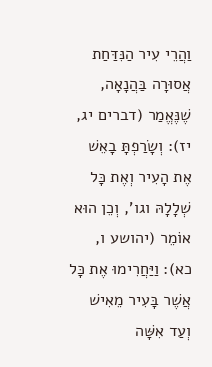וַהֲרֵי עִיר הַנִּדַּחַת אֲסוּרָה בַּהֲנָאָה, שֶׁנֶּאֱמַר (דברים יג, יז): וְשָׂרַפְתָּ בָאֵשׁ אֶת הָעִיר וְאֶת כָּל שְׁלָלָהּ וגו', וְכֵן הוּא אוֹמֵר (יהושע ו, כא): וַיַּחֲרִימוּ אֶת כָּל אֲשֶׁר בָּעִיר מֵאִישׁ וְעַד אִשָּׁה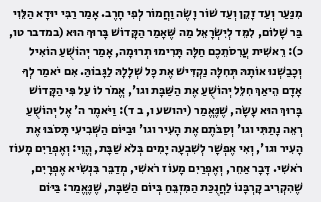מִנַּעַר וְעַד זָקֵן וְעַד שׁוֹר וָשֶׂה וַחֲמוֹר לְפִי חָרֶב. אָמַר רַבִּי יוּדָא הַלֵּוִי בַּר שָׁלוֹם, לִמֵּד לְיִשְׂרָאֵל מַה שֶּׁאָמַר הַקָּדוֹשׁ בָּרוּךְ הוּא (במדבר טו, כ): רֵאשִׁית עֲרִסֹתֵכֶם חַלָּה תָּרִימוּ תְרוּמָה, אָמַר יְהוֹשֻׁעַ הוֹאִיל וְכָבַשְׁנוּ אוֹתָהּ תְּחִלָּה נַקְדִּישׁ אֶת כָּל שְׁלָלָהּ לַגָּבוֹהַּ. אִם יֹאמַר לְךָ אָדָם הֵיאַךְ חִלֵּל יְהוֹשֻׁעַ אֶת הַשַּׁבָּת וגו', אֱמֹר לוֹ עַל פִּי הַקָּדוֹשׁ בָּרוּךְ הוּא עָשָׂה, שֶׁנֶּאֱמַר (יהושע ו, ב ד): וַיֹּאמֶר ה' אֶל יְהוֹשֻׁעַ רְאֵה נָתַתִּי וגו' וְסַבֹּתֶם אֶת הָעִיר וגו' וּבַיּוֹם הַשְּׁבִיעִי תָּסֹבּוּ אֶת הָעִיר וגו', וְאִי אֶפְשָׁר לְשִׁבְעָה יָמִים בְּלֹא שַׁבָּת, הֱוֵי: וְאֶפְרַיִם מָעוֹז רֹאשִׁי. דָּבָר אַחֵר, וְאֶפְרַיִם מָעוֹז רֹאשִׁי, מְדַבֵּר בִּנְשִׂיא אֶפְרָיִם, שֶׁהִקְרִיב קָרְבָּנוֹ לַחֲנֻכַּת הַמִּזְבֵּחַ בְּיוֹם הַשַּׁבָּת, שֶׁנֶּאֱמַר: בַּיּוֹם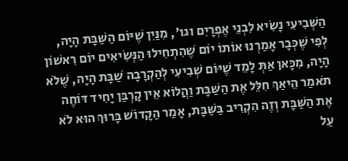הַשְּׁבִיעִי נָשִׂיא לִבְנֵי אֶפְרָיִם וגו', מִנַּיִן שֶׁיּוֹם הַשַּׁבָּת הָיָה, לְפִי שֶׁכְּבָר אָמַרְנוּ אוֹתוֹ יוֹם שֶׁהִתְחִילוּ הַנְּשִׂיאִים יוֹם רִאשׁוֹן הָיָה, מִכָּאן אַתְּ לָמֵד שֶׁיּוֹם שְׁבִיעִי לְהַקְרָבָה שַׁבָּת הָיָה, שֶׁלֹא תֹאמַר הֵיאַךְ חִלֵּל אֶת הַשַּׁבָּת וַהֲלוֹא אֵין קָרְבַּן יָחִיד דּוֹחֶה אֶת הַשַּׁבָּת וְזֶה הִקְרִיב בַּשַּׁבָּת, אָמַר הַקָּדוֹשׁ בָּרוּךְ הוּא לֹא עַל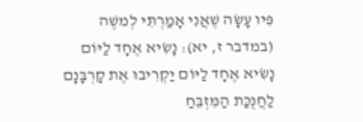פִּיו עָשָׂה שֶׁאֲנִי אָמַרְתִּי לְמשֶׁה (במדבר ז, יא): נָשִׂיא אֶחָד לַיּוֹם נָשִׂיא אֶחָד לַיּוֹם יַקְרִיבוּ אֶת קָרְבָּנָם לַחֲנֻכַּת הַמִּזְבֵּחַ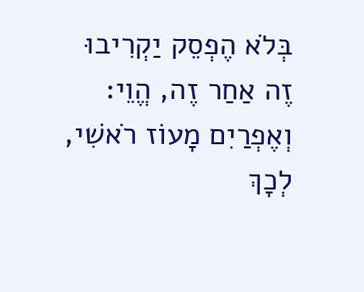בְּלֹא הֶפְסֵק יַקְרִיבוּ זֶה אַחַר זֶה, הֱוֵי: וְאֶפְרַיִם מָעוֹז רֹאשִׁי, לְכָךְ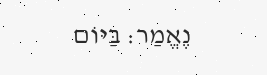נֶאֱמַר: בַּיּוֹם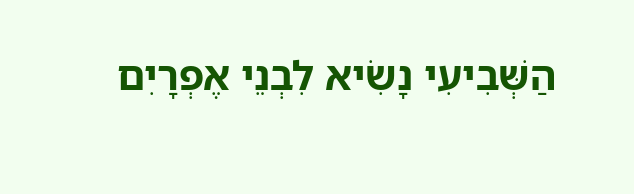הַשְּׁבִיעִי נָשִׂיא לִבְנֵי אֶפְרָיִם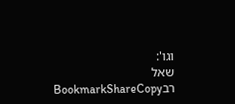וגו':
שאל רבBookmarkShareCopy